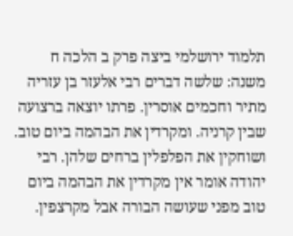תלמוד ירושלמי ביצה פרק ב הלכה ח
משנה: שלשה דברים רבי אלעזר בן עזריה מתיר וחכמים אוסרין. פרתו יוצאה ברצועה שבין קרניה. ומקרדין את הבהמה ביום טוב. ושוחקין את הפלפלין ברחים שלהן. רבי יהודה אומר אין מקרדין את הבהמה ביום טוב מפני שעושה הבורה אבל מקרצפין.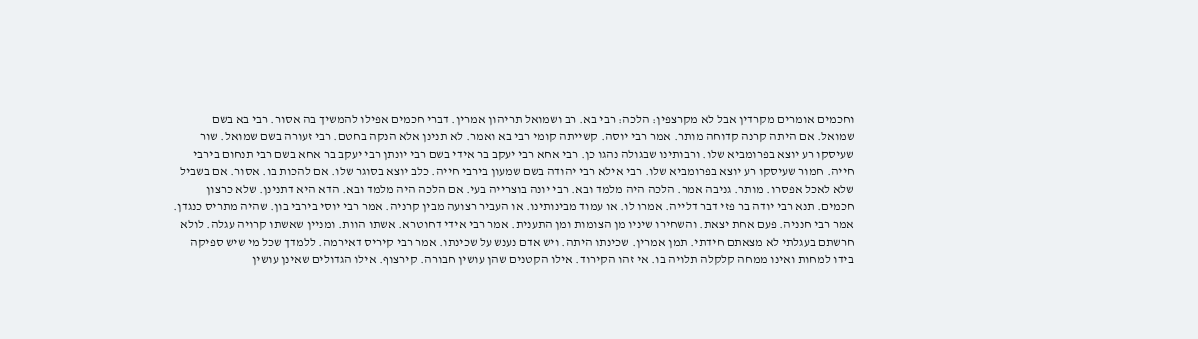וחכמים אומרים מקרדין אבל לא מקרצפין: הלכה: רבי בא. רב ושמואל תריהון אמרין. דברי חכמים אפילו להמשיך בה אסור. רבי בא בשם שמואל. אם היתה קרנה קדוחה מותר. אמר רבי יוסה. קשייתה קומי רבי בא ואמר. לא תנינן אלא הנקה בחטם. רבי זעורה בשם שמואל. שור שעיסקו רע יוצא בפרומביא שלו. ורבותינו שבגולה נהגו כן. רבי אחא רבי יעקב בר אידי בשם רבי יונתן רבי יעקב בר אחא בשם רבי תנחום בירבי חייה. חמור שעיסקו רע יוצא בפרומביא שלו. רבי אילא רבי יהודה בשם שמעון בירבי חייה. כלב יוצא בסוגר שלו. אם להכות בו. אסור. אם בשביל שלא לאכל אפסרו. מותר. גניבה אמר. הלכה היה מלמד ובא. רבי יונה בוצרייה בעי. אם הלכה היה מלמד ובא. הדא היא דתנינן. שלא כרצון חכמים. תנא רבי יודה בר פזי דבר דלייה. אמרו לו. או עמוד מבינותינו. או העביר רצועה מבין קרניה. אמר רבי יוסי בירבי בון. שהיה מתריס כנגדן. אמר רבי חנניה. פעם אחת יצאת. והשחירו שיניו מן הצומות ומן התענית. אמר רבי אידי דחוטרא. אשתו הוות. ומניין שאשתו קרויה עגלה. לולא חרשתם בעגלתי לא מצאתם חידתי. תמן אמרין. שכינתו היתה. ויש אדם נענש על שכינתו. אמר רבי קיריס דאירמה. ללמדך שכל מי שיש ספיקה בידו למחות ואינו ממחה קלקלה תלויה בו. אי זהו הקירוד. אילו הקטנים שהן עושין חבורה. קירצוף. אילו הגדולים שאינן עושין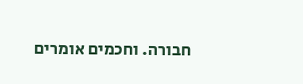חבורה. וחכמים אומרים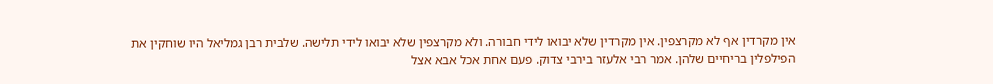אין מקרדין אף לא מקרצפין. אין מקרדין שלא יבואו לידי חבורה. ולא מקרצפין שלא יבואו לידי תלישה. שלבית רבן גמליאל היו שוחקין את הפילפלין בריחיים שלהן. אמר רבי אלעזר בירבי צדוק. פעם אחת אכל אבא אצל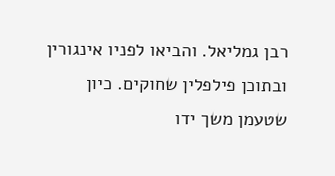רבן גמליאל. והביאו לפניו אינגורין ובתוכן פילפלין שחוקים. כיון שטעמן משך ידו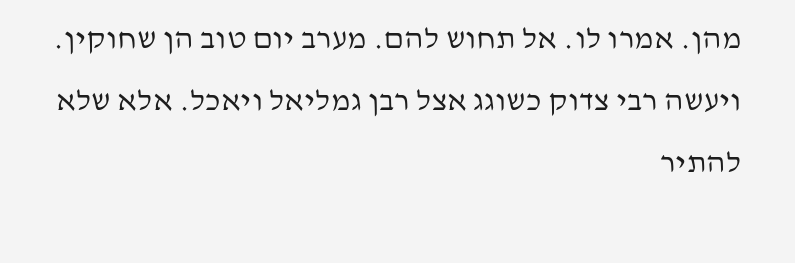מהן. אמרו לו. אל תחוש להם. מערב יום טוב הן שחוקין. ויעשה רבי צדוק כשוגג אצל רבן גמליאל ויאכל. אלא שלא להתיר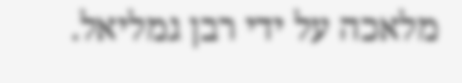מלאכה על ידי רבן גמליאל.